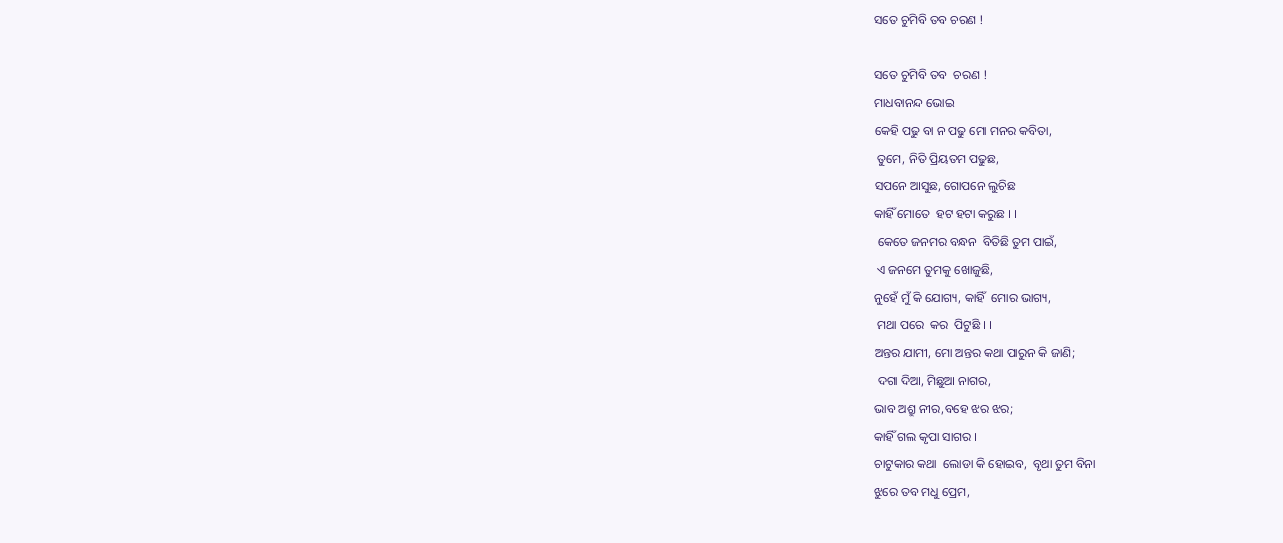ସତେ ଚୁମିବି ତବ ଚରଣ !

ସତେ ଚୁମିବି ତବ  ଚରଣ !
ମାଧବାନନ୍ଦ ଭୋଇ
କେହି ପଢୁ ବା ନ ପଢୁ ମୋ ମନର କବିତା,
 ତୁମେ, ନିତି ପ୍ରିୟତମ ପଢୁଛ,
ସପନେ ଆସୁଛ, ଗୋପନେ ଲୁଚିଛ
କାହିଁ ମୋତେ  ହଟ ହଟା କରୁଛ । ।
 କେତେ ଜନମର ବନ୍ଧନ  ବିତିଛି ତୁମ ପାଇଁ,
 ଏ ଜନମେ ତୁମକୁ ଖୋଜୁଛି,
ନୁହେଁ ମୁଁ କି ଯୋଗ୍ୟ, କାହିଁ  ମୋର ଭାଗ୍ୟ,
 ମଥା ପରେ  କର  ପିଟୁଛି । ।
ଅନ୍ତର ଯାମୀ, ମୋ ଅନ୍ତର କଥା ପାରୁନ କି ଜାଣି;
 ଦଗା ଦିଆ, ମିଛୁଆ ନାଗର,
ଭାବ ଅଶ୍ରୁ ନୀର,ବହେ ଝର ଝର;
କାହିଁ ଗଲ କୃପା ସାଗର ।
ଚାଟୁକାର କଥା  ଲୋଡା କି ହୋଇବ,  ବୃଥା ତୁମ ବିନା
ଝୁରେ ତବ ମଧୁ ପ୍ରେମ,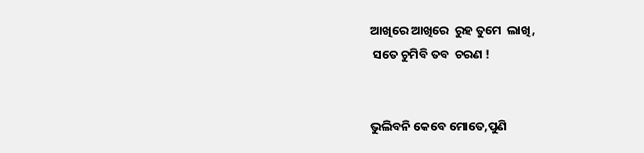ଆଖିରେ ଆଖିରେ  ରୁହ ତୁମେ  ଲାଖି,
 ସତେ ଚୁମିବି ତବ  ଚରଣ !


ଭୁଲିବନି କେବେ ମୋତେ,ପୁଣି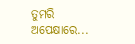ତୁମରି ଅପେକ୍ଷାରେ...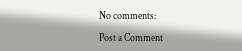No comments:

Post a Comment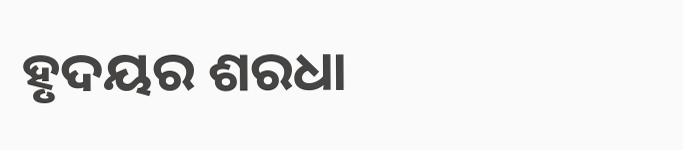ହୃଦୟର ଶରଧା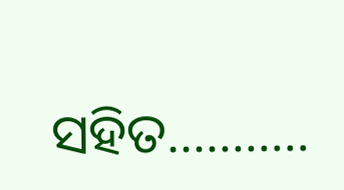ସହିତ...........